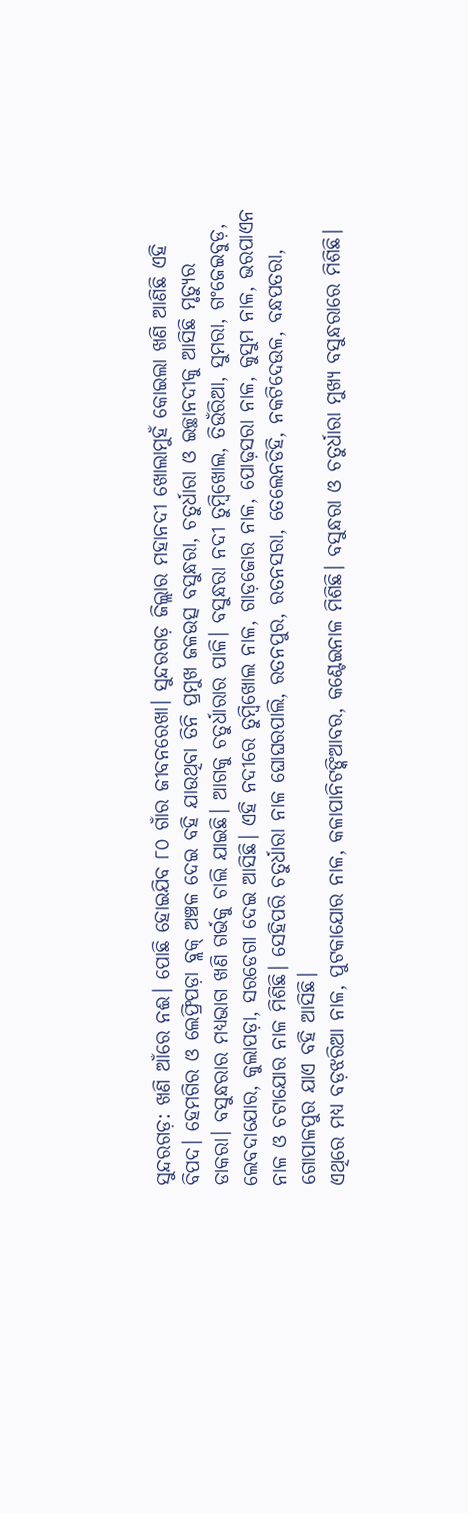ସୁନ୍ଦରଗଡ଼: ଖଣି ଆଁରେ ନଈ। ପୋଛି ହୋଇଯିବ ୮୦ ଗାଁର ଜୀବନରେଖା। ସୁନ୍ଦରଗଡ଼ ଜିଲ୍ଲାର ମହାନଦୀ ଖୋଲାମୁହଁ କୋଇଲା ଖଣି ଆଣିଛି ଏହି ବିପଦ। ହେମଗିର ଓ ଲେଫ୍ରିପଡ଼ା ବ୍ଲକ୍ ଅଞ୍ଚଳ ଦେଇ ବହି ଯାଉଥିବା ତିନି ପ୍ରମୁଖ ଜଳଉତ୍ସ ବସୁନ୍ଧରା, ଚତୁର୍ଧାରା ଓ ଇଚ୍ଛାନଦୀକୁ ଆସିଛି ମୃତ୍ୟୁର ଡାକରା। ବସୁନ୍ଧରାର ମଧ୍ୟଭାଗ ଖଣି ଗର୍ଭକୁ ଚାଲି ଯାଇଛି। ଆଗକୁ ଚତୁର୍ଧାରାର ପାଳି। ବସୁନ୍ଧରା ନଦୀ ତୁମ୍ବିଖୋଲ, ତିଉଁରିଆ, ସୁମରା, ଗଂଜେଇବୁଡ଼, ଲେବଦାଯୋର, କୁଲାପଡ଼ା, ସରଡେଗା ଦେଇ ଆସିଛି। ଏହି ନଦୀରେ ତୁମ୍ବିଖୋଲ ନାଳ, ଗାଡ଼ଜୋର ନାଳ, ପୋଢ଼ସରା ନାଳ, କୁସୁମ ନାଳ, ଭରପାଏନ ନାଳ ଓ ଚଟାଯୋର ନାଳ ମିଶିଛି। ସେହିପରି ଚତୁର୍ଧାରା ନାଳ ଘୋଘରପାଲି, ରତନପୁର, ରତନସରା, ତେଲେନଡିହି, ନକଟିଦେଉଳ, ବନ୍ଧପତରା, ଗୋପାଳପୁର ଯାଏ ବହି ଆସିଛି।
ଏଥିରେ ମଧ୍ୟ ବଡ଼ଝରିଆ ନାଳ, ପୁଟକାଯୋର ନାଳ, କଳାପାନିଟଙ୍କିଆବର, କଣ୍ଟେଇନାଳ ମିଶିଛି। ବସୁନ୍ଧରା ଓ ଚତୁର୍ଧାରା ମୁଖ୍ୟ ବସୁନ୍ଧରାରେ ମିଶିଛି।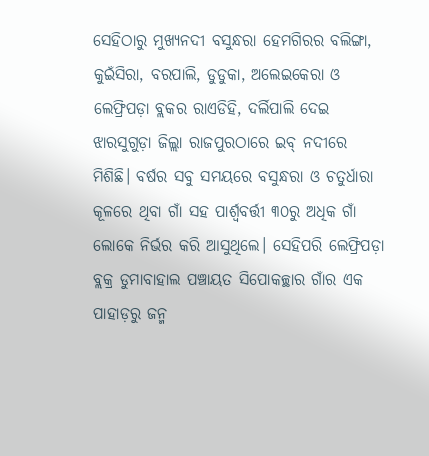ସେହିଠାରୁ ମୁଖ୍ୟନଦୀ ବସୁନ୍ଧରା ହେମଗିରର ବଲିଙ୍ଗା, କୁଇଁସିରା, ବରପାଲି, ଡୁଡୁକା, ଅଲେଇକେରା ଓ ଲେଫ୍ରିପଡ଼ା ବ୍ଲକର ରାଏଡିହି, ଦର୍ଲିପାଲି ଦେଇ ଝାରସୁଗୁଡ଼ା ଜିଲ୍ଲା ରାଜପୁରଠାରେ ଇବ୍ ନଦୀରେ ମିଶିଛି। ବର୍ଷର ସବୁ ସମୟରେ ବସୁନ୍ଧରା ଓ ଚତୁର୍ଧାରା କୂଳରେ ଥିବା ଗାଁ ସହ ପାର୍ଶ୍ବବର୍ତ୍ତୀ ୩୦ରୁ ଅଧିକ ଗାଁ ଲୋକେ ନିର୍ଭର କରି ଆସୁଥିଲେ। ସେହିପରି ଲେଫ୍ରିପଡ଼ା ବ୍ଲକ୍ର ଡୁମାବାହାଲ ପଞ୍ଚାୟତ ସିପୋକଚ୍ଛାର ଗାଁର ଏକ ପାହାଡ଼ରୁ ଜନ୍ମ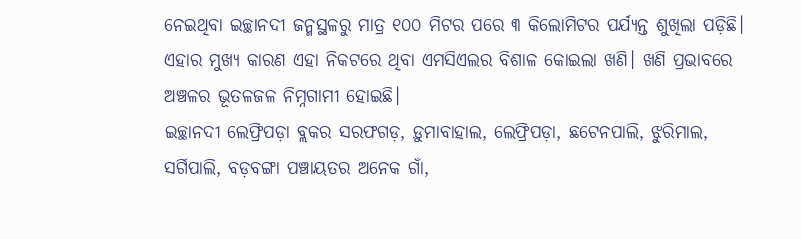ନେଇଥିବା ଇଚ୍ଛାନଦୀ ଜନ୍ମସ୍ଥଳରୁ ମାତ୍ର ୧୦୦ ମିଟର ପରେ ୩ କିଲୋମିଟର ପର୍ଯ୍ୟନ୍ତ ଶୁଖିଲା ପଡ଼ିଛି। ଏହାର ମୁଖ୍ୟ କାରଣ ଏହା ନିକଟରେ ଥିବା ଏମସିଏଲର ବିଶାଳ କୋଇଲା ଖଣି। ଖଣି ପ୍ରଭାବରେ ଅଞ୍ଚଳର ଭୂତଳଜଳ ନିମ୍ନଗାମୀ ହୋଇଛି।
ଇଚ୍ଛାନଦୀ ଲେଫ୍ରିପଡ଼ା ବ୍ଲକର ସରଫଗଡ଼, ଡ଼ୁମାବାହାଲ, ଲେଫ୍ରିପଡ଼ା, ଛଟେନପାଲି, ଝୁରିମାଲ, ସର୍ଗିପାଲି, ବଡ଼ବଙ୍ଗା ପଞ୍ଚାୟତର ଅନେକ ଗାଁ,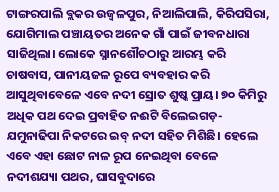ଟାଙ୍ଗରପାଲି ବ୍ଲକର ଉଜ୍ୱଳପୁର, ନିଆଲିପାଲି, କିରିପସିରା, ଯୋଗିମାଲ ପଞ୍ଚାୟତର ଅନେକ ଗାଁ ପାଇଁ ଜୀବନଧାରା ସାଜିଥିଲା। ଲୋକେ ସ୍ନାନଶୌଚଠାରୁ ଆରମ୍ଭ କରି ଚାଷବାସ, ପାନୀୟଜଳ ରୂପେ ବ୍ୟବହାର କରି ଆସୁଥିବାବେଳେ ଏବେ ନଦୀ ସ୍ରୋତ ଶୁଷ୍କ ପ୍ରାୟ। ୭୦ କିମିରୁ ଅଧିକ ପଥ ଦେଇ ପ୍ରବାହିତ ନଈଟି ବିଲେଇଗଡ଼-ଯମୁନାଢିପା ନିକଟରେ ଇବ୍ ନଦୀ ସହିତ ମିଶିଛି। ହେଲେ ଏବେ ଏହା ଛୋଟ ନାଳ ରୂପ ନେଇଥିବା ବେଳେ ନଦୀଶଯ୍ୟା ପଥର, ଘାସବୁଦାରେ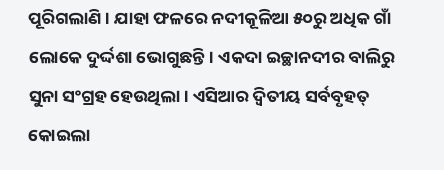ପୂରିଗଲାଣି। ଯାହା ଫଳରେ ନଦୀକୂଳିଆ ୫୦ରୁ ଅଧିକ ଗାଁ ଲୋକେ ଦୁର୍ଦ୍ଦଶା ଭୋଗୁଛନ୍ତି। ଏକଦା ଇଚ୍ଛାନଦୀର ବାଲିରୁ ସୁନା ସଂଗ୍ରହ ହେଉଥିଲା। ଏସିଆର ଦ୍ବିତୀୟ ସର୍ବବୃହତ୍ କୋଇଲା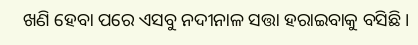ଖଣି ହେବା ପରେ ଏସବୁ ନଦୀନାଳ ସତ୍ତା ହରାଇବାକୁ ବସିଛି।